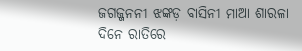ଜଗଜ୍ଜନନୀ ଝଙ୍କଡ଼ ବାସିନୀ ମାଆ ଶାରଳା
ଦିନେ ରାତିରେ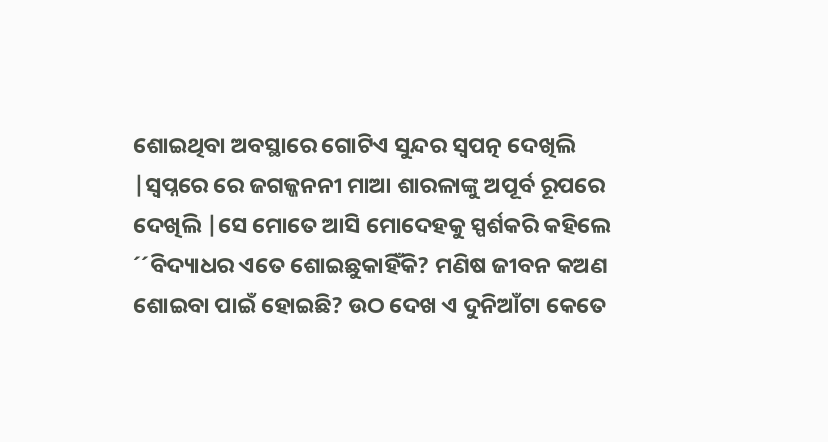ଶୋଇଥିବା ଅବସ୍ଥାରେ ଗୋଟିଏ ସୁନ୍ଦର ସ୍ୱପତ୍ନ ଦେଖିଲି |ସ୍ୱପ୍ନରେ ରେ ଜଗଜ୍ଜନନୀ ମାଆ ଶାରଳାଙ୍କୁ ଅପୂର୍ବ ରୂପରେ ଦେଖିଲି |ସେ ମୋତେ ଆସି ମୋଦେହକୁ ସ୍ପର୍ଶକରି କହିଲେ ´´ବିଦ୍ୟାଧର ଏତେ ଶୋଇଛୁକାହିଁକି? ମଣିଷ ଜୀବନ କଅଣ ଶୋଇବା ପାଇଁ ହୋଇଛି? ଉଠ ଦେଖ ଏ ଦୁନିଆଁଟା କେତେ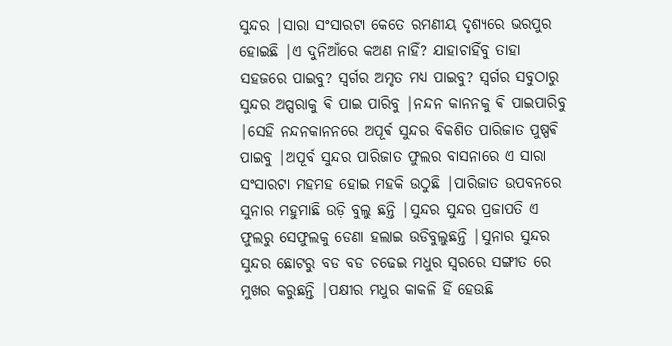ସୁନ୍ଦର |ସାରା ସଂସାରଟା କେତେ ରମଣୀୟ ଦୃଶ୍ୟରେ ଭରପୁର ହୋଇଛି |ଏ ଦୁନିଆଁରେ କଅଣ ନାହିଁ? ଯାହାଚାହିଁବୁ ତାହା ସହଜରେ ପାଇବୁ? ସ୍ୱର୍ଗର ଅମୃତ ମଧ୍ୟ ପାଇବୁ? ସ୍ୱର୍ଗର ସବୁଠାରୁ ସୁନ୍ଦର ଅପ୍ସରାକୁ ଵି ପାଇ ପାରିବୁ |ନନ୍ଦନ କାନନକୁ ଵି ପାଇପାରିବୁ |ସେହି ନନ୍ଦନକାନନରେ ଅପୂର୍ଵ ସୁନ୍ଦର ବିକଶିତ ପାରିଜାତ ପୁଷ୍ପଵି ପାଇବୁ |ଅପୂର୍ବ ସୁନ୍ଦର ପାରିଜାତ ଫୁଲର ବାସନାରେ ଏ ସାରା ସଂସାରଟା ମହମହ ହୋଇ ମହକି ଉଠୁଛି |ପାରିଜାତ ଉପବନରେ ସୁନାର ମହୁମାଛି ଉଡ଼ି ବୁଲୁ ଛନ୍ତି |ସୁନ୍ଦର ସୁନ୍ଦର ପ୍ରଜାପତି ଏ ଫୁଲରୁ ସେଫୁଲକୁ ଡେଣା ହଲାଇ ଉଡିବୁଲୁଛନ୍ତି |ସୁନାର ସୁନ୍ଦର ସୁନ୍ଦର ଛୋଟରୁ ବଡ ବଡ ଚଢେଇ ମଧୁର ସ୍ୱରରେ ସଙ୍ଗୀତ ରେ ମୁଖର କରୁଛନ୍ତି |ପକ୍ଷୀର ମଧୁର କାକଳି ହିଁ ହେଉଛି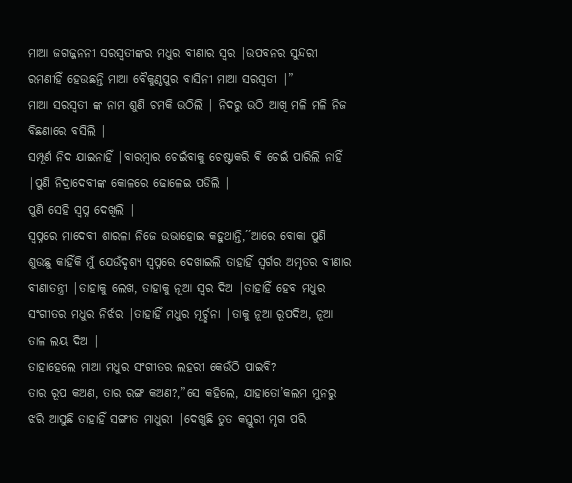ମାଆ ଜଗଜ୍ଜନନୀ ସରସ୍ବତୀଙ୍କର ମଧୁର ବୀଣାର ସ୍ୱର |ଉପବନର ସୁନ୍ଦରୀ ରମଣୀହିଁ ହେଉଛନ୍ତି ମାଆ ବୈକୁଣ୍ଠପୁର ବାସିନୀ ମାଆ ସରସ୍ବତୀ |”
ମାଆ ସରସ୍ବତୀ ଙ୍କ ନାମ ଶୁଣି ଚମକି ଉଠିଲି | ନିଦରୁ ଉଠି ଆଖି ମଳି ମଳି ନିଜ ବିଛଣାରେ ବସିଲି |
ସମ୍ପୂର୍ଣ ନିଦ ଯାଇନାହିଁ |ବାରମ୍ବାର ଚେଇଁବାକୁ ଚେଷ୍ଟାକରି ଵି ଚେଇଁ ପାରିଲି ନାହିଁ |ପୁଣି ନିଦ୍ରାଦେବୀଙ୍କ କୋଳରେ ଢୋଳେଇ ପଡିଲି |
ପୁଣି ସେହି ସ୍ବପ୍ନ ଦେଖିଲି |
ସ୍ୱପ୍ନରେ ମାଦେବୀ ଶାରଳା ନିଜେ ଉଭାହୋଇ କହୁଥାନ୍ତି,´´ଆରେ ବୋକା ପୁଣି ଶୁଉଛୁ କାହିଁକି ମୁଁ ଯେଉଁଦୃଶ୍ୟ ସ୍ୱପ୍ନରେ ଦେଖାଇଲି ତାହାହିଁ ସ୍ୱର୍ଗର ଅମୃତର ବୀଣାର
ବୀଣାତନ୍ତ୍ରୀ |ତାହାକୁ ଲେଖ, ତାହାକୁ ନୂଆ ସ୍ୱର ଦିଅ |ତାହାହିଁ ହେବ ମଧୁର ସଂଗୀତର ମଧୁର ନିର୍ଝର |ତାହାହିଁ ମଧୁର ମୂର୍ଚ୍ଛନା |ତାକୁ ନୂଆ ରୂପଦିଅ, ନୂଆ ତାଳ ଲୟ ଦିଅ |
ତାହାହେଲେ ମାଆ ମଧୁର ସଂଗୀତର ଲହରୀ କେଉଁଠି ପାଇବି?
ତାର ରୂପ କଅଣ, ତାର ରଙ୍ଗ କଅଣ?,”ସେ କହିଲେ, ଯାହାତୋ’କଲମ ମୁନରୁ ଝରି ଆସୁଛି ତାହାହିଁ ସଙ୍ଗୀତ ମାଧୁରୀ |ଦେଖୁଛି ତୁତ କସ୍ତୁରୀ ମୃଗ ପରି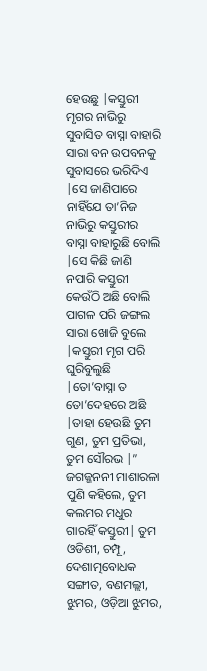ହେଉଛୁ |କସ୍ତୁରୀ ମୃଗର ନାଭିରୁ ସୁବାସିତ ବାସ୍ନା ବାହାରି ସାରା ବନ ଉପବନକୁ ସୁବାସରେ ଭରିଦିଏ |ସେ ଜାଣିପାରେ ନାହିଁଯେ ତା’ନିଜ ନାଭିରୁ କସ୍ତୁରୀର ବାସ୍ନା ବାହାରୁଛି ବୋଲି |ସେ କିଛି ଜାଣି ନପାରି କସ୍ତୁରୀ କେଉଁଠି ଅଛି ବୋଲି ପାଗଳ ପରି ଜଙ୍ଗଲ ସାରା ଖୋଜି ବୁଲେ |କସ୍ତୁରୀ ମୃଗ ପରି ଘୁରିବୁଲୁଛି |ତୋ’ବାସ୍ନା ତ ତୋ’ଦେହରେ ଅଛି |ତାହା ହେଉଛି ତୁମ ଗୁଣ, ତୁମ ପ୍ରତିଭା, ତୁମ ସୌରଭ |”
ଜଗଜ୍ଜନନୀ ମାଶାରଳା ପୁଣି କହିଲେ, ତୁମ କଲମର ମଧୁର ଗାରହିଁ କସ୍ତୁରୀ| ତୁମ ଓଡିଶୀ, ଚମ୍ପୂ, ଦେଶାତ୍ମବୋଧକ ସଙ୍ଗୀତ, ବଣମଲ୍ଲୀ, ଝୁମର, ଓଡ଼ିଆ ଝୁମର,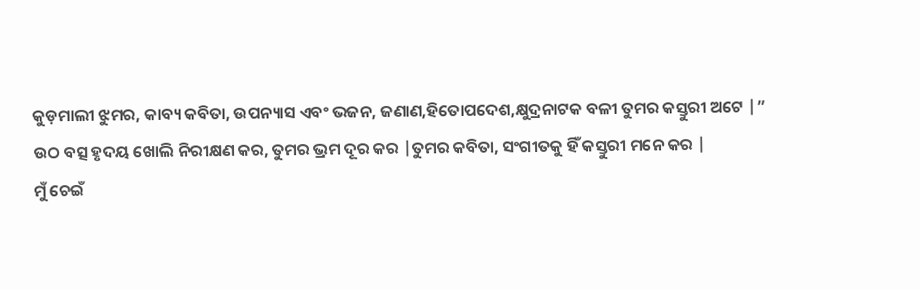କୁଡ଼ମାଲୀ ଝୁମର, କାବ୍ୟ କବିତା, ଉପନ୍ୟାସ ଏବଂ ଭଜନ, ଜଣାଣ,ହିତୋପଦେଶ,କ୍ଷୁଦ୍ରନାଟକ ବଳୀ ତୁମର କସ୍ତୁରୀ ଅଟେ |”
ଉଠ ବତ୍ସ ହୃଦୟ ଖୋଲି ନିରୀକ୍ଷଣ କର, ତୁମର ଭ୍ରମ ଦୂର କର |ତୁମର କବିତା, ସଂଗୀତକୁ ହିଁ କସ୍ତୁରୀ ମନେ କର |
ମୁଁ ଚେଇଁ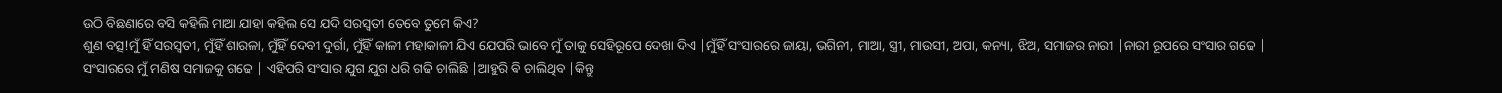ଉଠି ବିଛଣାରେ ବସି କହିଲି ମାଆ ଯାହା କହିଲ ସେ ଯଦି ସରସ୍ବତୀ ତେବେ ତୁମେ କିଏ?
ଶୁଣ ବତ୍ସ!ମୁଁ ହିଁ ସରସ୍ବତୀ, ମୁଁହିଁ ଶାରଳା, ମୁଁହିଁ ଦେବୀ ଦୁର୍ଗା, ମୁଁହିଁ କାଳୀ ମହାକାଳୀ ଯିଏ ଯେପରି ଭାବେ ମୁଁ ତାକୁ ସେହିରୂପେ ଦେଖା ଦିଏ |ମୁଁହିଁ ସଂସାରରେ ଜାୟା, ଭଗିନୀ, ମାଆ, ସ୍ତ୍ରୀ, ମାଉସୀ, ଅପା, କନ୍ୟା, ଝିଅ, ସମାଜର ନାରୀ |ନାରୀ ରୂପରେ ସଂସାର ଗଢେ |
ସଂସାରରେ ମୁଁ ମଣିଷ ସମାଜକୁ ଗଢେ | ଏହିପରି ସଂସାର ଯୁଗ ଯୁଗ ଧରି ଗଢି ଚାଲିଛି |ଆହୁରି ଵି ଚାଲିଥିବ |କିନ୍ତୁ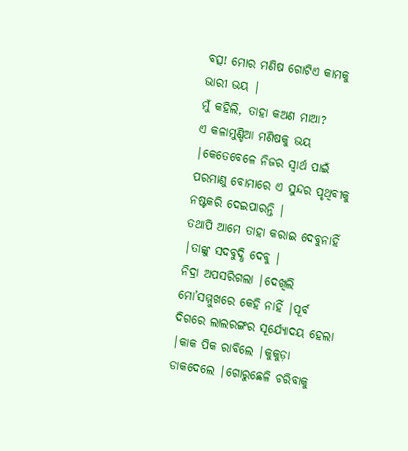ବତ୍ସ! ମୋର ମଣିଷ ଗୋଟିଏ କାମକୁ ଭାରୀ ଭୟ |
ମୁଁ କହିଲି, ତାହା କଅଣ ମାଆ?
ଏ କଳାମୁଣ୍ଡିଆ ମଣିଷକୁ ଭୟ |କେତେବେଳେ ନିଜର ସ୍ୱାର୍ଥ ପାଇଁ ପରମାଣୁ ବୋମାରେ ଏ ସୁନ୍ଦର ପୃଥିବୀକୁ ନଷ୍ଟକରି ଦେଇପାରନ୍ତି |
ତଥାପି ଆମେ ତାହା କରାଇ ଦେବୁନାହିଁ |ତାଙ୍କୁ ସଦବୁଦ୍ଧି ଦେବୁ |
ନିଦ୍ରା ଅପସରିଗଲା |ଦେଖିଲି ମୋ’ସମ୍ମୁଖରେ କେହି ନାହିଁ |ପୂର୍ବ ଦିଗରେ ଲାଲରଙ୍ଗର ସୂର୍ଯ୍ୟୋଦୟ ହେଲା |କାକ ପିକ ରାବିଲେ |କୁକୁଡ଼ା ଡାକଦେଲେ |ଗୋରୁଛେଳି ଚରିବାକୁ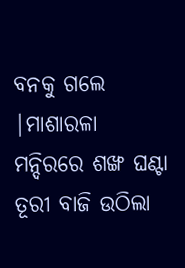ବନକୁ ଗଲେ |ମାଶାରଳା ମନ୍ଦିରରେ ଶଙ୍ଖ ଘଣ୍ଟା ତୂରୀ ବାଜି ଉଠିଲା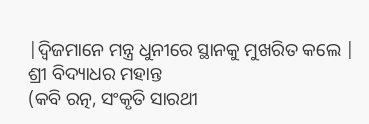|ଦ୍ଵିଜମାନେ ମନ୍ତ୍ର ଧୁନୀରେ ସ୍ଥାନକୁ ମୁଖରିତ କଲେ |
ଶ୍ରୀ ବିଦ୍ୟାଧର ମହାନ୍ତ
(କବି ରତ୍ନ, ସଂକୃତି ସାରଥୀ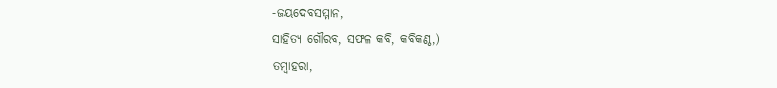-ଜୟଦେବସମ୍ମାନ,
ସାହିତ୍ୟ ଗୌରବ, ସଫଳ କବି, କବିକଣ୍ଠ,)
ତମ୍ବାହରା,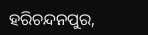ହରିଚନ୍ଦନପୁର,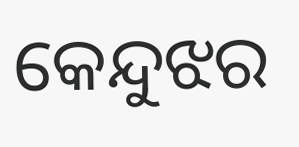କେନ୍ଦୁଝର